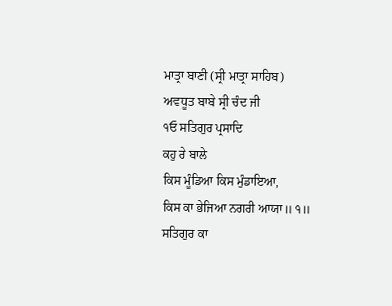ਮਾਤ੍ਰਾ ਬਾਣੀ (ਸ੍ਰੀ ਮਾਤ੍ਰਾ ਸਾਹਿਬ)
ਅਵਧੂਤ ਬਾਬੇ ਸ੍ਰੀ ਚੰਦ ਜੀ
੧ਓ ਸਤਿਗੁਰ ਪ੍ਰਸਾਦਿ
ਕਹੁ ਰੇ ਬਾਲੇ
ਕਿਸ ਮੂੰਡਿਆ ਕਿਸ ਮੁੰਡਾਇਆ,
ਕਿਸ ਕਾ ਭੇਜਿਆ ਨਗਰੀ ਆਯਾ॥ ੧॥
ਸਤਿਗੁਰ ਕਾ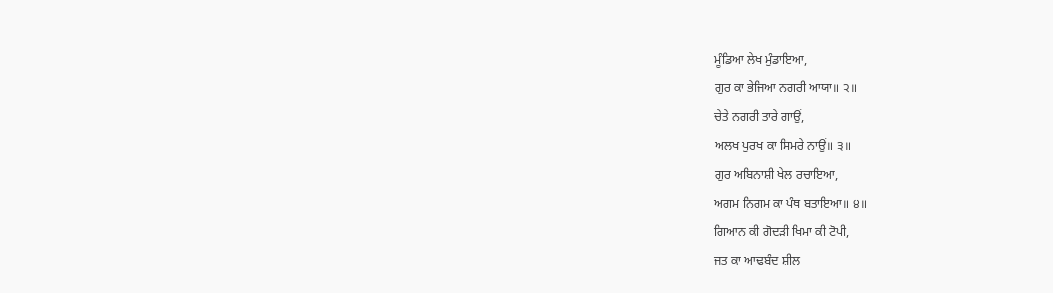ਮੂੰਡਿਆ ਲੇਖ ਮੁੰਡਾਇਆ,
ਗੁਰ ਕਾ ਭੇਜਿਆ ਨਗਰੀ ਆਯਾ॥ ੨॥
ਚੇਤੇ ਨਗਰੀ ਤਾਰੇ ਗਾਉਂ,
ਅਲਖ ਪੁਰਖ ਕਾ ਸਿਮਰੇ ਨਾਉਂ॥ ੩॥
ਗੁਰ ਅਬਿਨਾਸ਼ੀ ਖੇਲ ਰਚਾਇਆ,
ਅਗਮ ਨਿਗਮ ਕਾ ਪੰਥ ਬਤਾਇਆ॥ ੪॥
ਗਿਆਨ ਕੀ ਗੋਦੜੀ ਖਿਮਾ ਕੀ ਟੋਪੀ,
ਜਤ ਕਾ ਆਢਬੰਦ ਸ਼ੀਲ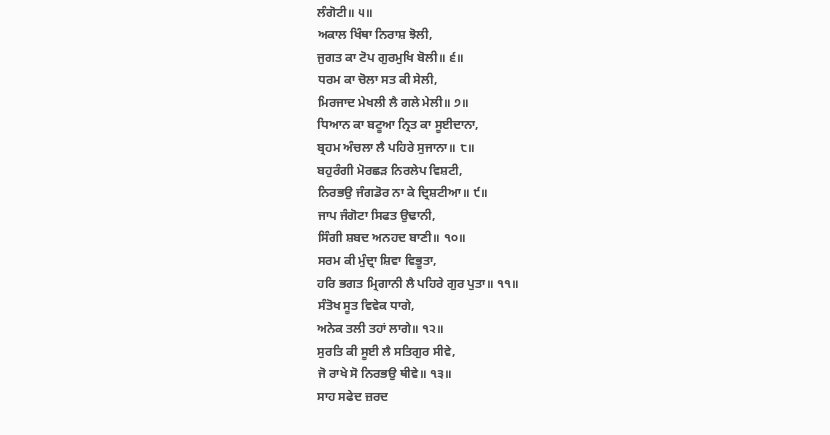ਲੰਗੋਟੀ॥ ੫॥
ਅਕਾਲ ਖਿੰਥਾ ਨਿਰਾਸ਼ ਝੋਲੀ,
ਜੁਗਤ ਕਾ ਟੋਪ ਗੁਰਮੁਖਿ ਬੋਲੀ॥ ੬॥
ਧਰਮ ਕਾ ਚੋਲਾ ਸਤ ਕੀ ਸੇਲੀ,
ਮਿਰਜਾਦ ਮੇਖਲੀ ਲੈ ਗਲੇ ਮੇਲੀ॥ ੭॥
ਧਿਆਨ ਕਾ ਬਟੂਆ ਨ੍ਰਿਤ ਕਾ ਸੂਈਦਾਨਾ,
ਬ੍ਰਹਮ ਅੰਚਲਾ ਲੈ ਪਹਿਰੇ ਸੁਜਾਨਾ॥ ੮॥
ਬਹੁਰੰਗੀ ਮੋਰਛੜ ਨਿਰਲੇਪ ਵਿਸ਼ਟੀ,
ਨਿਰਭਉ ਜੰਗਡੋਰ ਨਾ ਕੇ ਦ੍ਰਿਸ਼ਟੀਆ॥ ੯॥
ਜਾਪ ਜੰਗੋਟਾ ਸਿਫਤ ਉਢਾਨੀ,
ਸਿੰਗੀ ਸ਼ਬਦ ਅਨਹਦ ਬਾਣੀ॥ ੧੦॥
ਸਰਮ ਕੀ ਮੁੰਦ੍ਰਾ ਸ਼ਿਵਾ ਵਿਭੂਤਾ,
ਹਰਿ ਭਗਤ ਮ੍ਰਿਗਾਨੀ ਲੈ ਪਹਿਰੇ ਗੁਰ ਪੁਤਾ॥ ੧੧॥
ਸੰਤੋਖ ਸੂਤ ਵਿਵੇਕ ਧਾਗੇ,
ਅਨੇਕ ਤਲੀ ਤਹਾਂ ਲਾਗੇ॥ ੧੨॥
ਸੁਰਤਿ ਕੀ ਸੂਈ ਲੈ ਸਤਿਗੁਰ ਸੀਵੇ,
ਜੋ ਰਾਖੇ ਸੋ ਨਿਰਭਉ ਥੀਵੇ॥ ੧੩॥
ਸਾਹ ਸਫੇਦ ਜ਼ਰਦ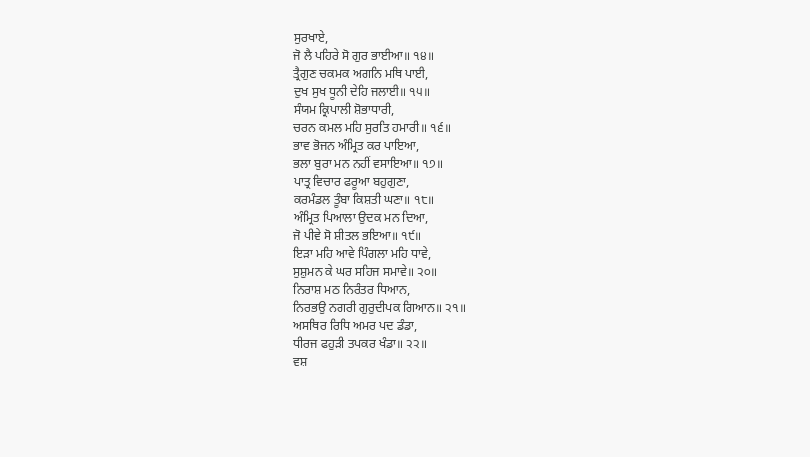ਸੁਰਖਾਏ,
ਜੋ ਲੈ ਪਹਿਰੇ ਸੋ ਗੁਰ ਭਾਈਆ॥ ੧੪॥
ਤ੍ਰੈਗੁਣ ਚਕਮਕ ਅਗਨਿ ਮਥਿ ਪਾਈ,
ਦੁਖ ਸੁਖ ਧੂਨੀ ਦੇਹਿ ਜਲਾਈ॥ ੧੫॥
ਸੰਯਮ ਕ੍ਰਿਪਾਲੀ ਸ਼ੋਭਾਧਾਰੀ,
ਚਰਨ ਕਮਲ ਮਹਿ ਸੁਰਤਿ ਹਮਾਰੀ॥ ੧੬॥
ਭਾਵ ਭੋਜਨ ਅੰਮ੍ਰਿਤ ਕਰ ਪਾਇਆ,
ਭਲਾ ਬੁਰਾ ਮਨ ਨਹੀਂ ਵਸਾਇਆ॥ ੧੭॥
ਪਾਤ੍ਰ ਵਿਚਾਰ ਫਰੂਆ ਬਹੁਗੁਣਾ,
ਕਰਮੰਡਲ ਤੂੰਬਾ ਕਿਸ਼ਤੀ ਘਣਾ॥ ੧੮॥
ਅੰਮ੍ਰਿਤ ਪਿਆਲਾ ਉਦਕ ਮਨ ਦਿਆ,
ਜੋ ਪੀਵੇ ਸੋ ਸ਼ੀਤਲ ਭਇਆ॥ ੧੯॥
ਇੜਾ ਮਹਿ ਆਵੇ ਪਿੰਗਲਾ ਮਹਿ ਧਾਵੇ,
ਸੁਸ਼ੁਮਨ ਕੇ ਘਰ ਸਹਿਜ ਸਮਾਵੇ॥ ੨੦॥
ਨਿਰਾਸ਼ ਮਠ ਨਿਰੰਤਰ ਧਿਆਨ,
ਨਿਰਭਉ ਨਗਰੀ ਗੁਰੁਦੀਪਕ ਗਿਆਨ॥ ੨੧॥
ਅਸਥਿਰ ਰਿਧਿ ਅਮਰ ਪਦ ਡੰਡਾ,
ਧੀਰਜ ਫਹੁੜੀ ਤਪਕਰ ਖੰਡਾ॥ ੨੨॥
ਵਸ਼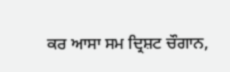ਕਰ ਆਸਾ ਸਮ ਦ੍ਰਿਸ਼ਟ ਚੌਗਾਨ,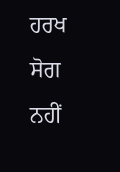ਹਰਖ ਸੋਗ ਨਹੀਂ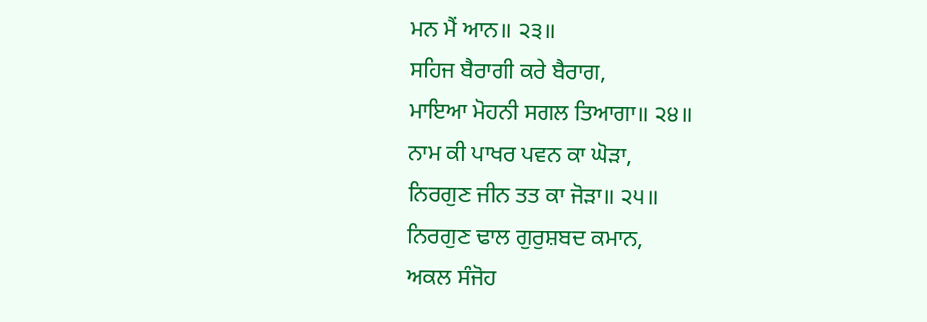ਮਨ ਮੈਂ ਆਨ॥ ੨੩॥
ਸਹਿਜ ਬੈਰਾਗੀ ਕਰੇ ਬੈਰਾਗ,
ਮਾਇਆ ਮੋਹਨੀ ਸਗਲ ਤਿਆਗਾ॥ ੨੪॥
ਨਾਮ ਕੀ ਪਾਖਰ ਪਵਨ ਕਾ ਘੋੜਾ,
ਨਿਰਗੁਣ ਜੀਨ ਤਤ ਕਾ ਜੋੜਾ॥ ੨੫॥
ਨਿਰਗੁਣ ਢਾਲ ਗੁਰੁਸ਼ਬਦ ਕਮਾਨ,
ਅਕਲ ਸੰਜੋਹ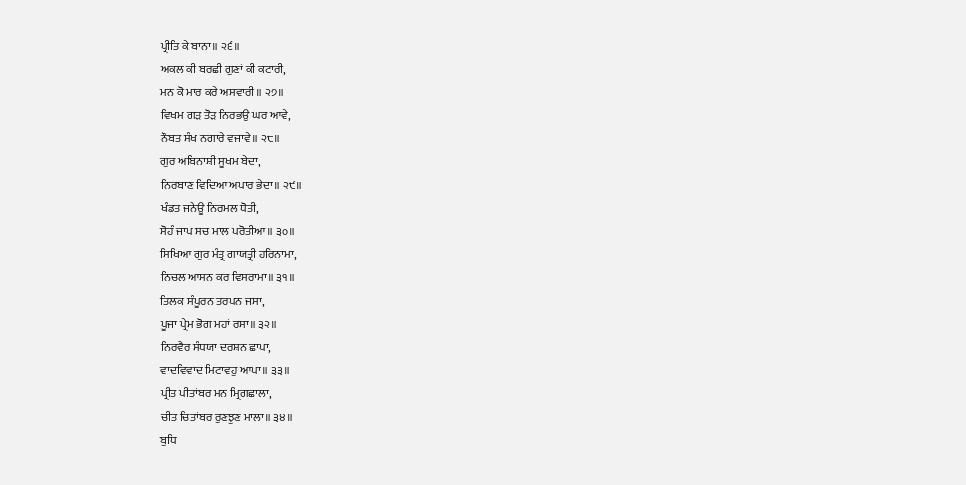ਪ੍ਰੀਤਿ ਕੇ ਬਾਨਾ॥ ੨੬॥
ਅਕਲ ਕੀ ਬਰਛੀ ਗੁਣਾਂ ਕੀ ਕਟਾਰੀ,
ਮਨ ਕੋ ਮਾਰ ਕਰੇ ਅਸਵਾਰੀ॥ ੨੭॥
ਵਿਖਮ ਗੜ ਤੋੜ ਨਿਰਭਉ ਘਰ ਆਵੇ,
ਨੌਬਤ ਸੰਖ ਨਗਾਰੇ ਵਜਾਵੇ॥ ੨੮॥
ਗੁਰ ਅਬਿਨਾਸ਼ੀ ਸੂਖਮ ਬੇਦਾ,
ਨਿਰਬਾਣ ਵਿਦਿਆ ਅਪਾਰ ਭੇਦਾ॥ ੨੯॥
ਖੰਡਤ ਜਨੇਊ ਨਿਰਮਲ ਧੋਤੀ,
ਸੋਹੰ ਜਾਪ ਸਚ ਮਾਲ ਪਰੋਤੀਆ॥ ੩੦॥
ਸਿਖਿਆ ਗੁਰ ਮੰਤ੍ਰ ਗਾਯਤ੍ਰੀ ਹਰਿਨਾਮਾ,
ਨਿਚਲ ਆਸਨ ਕਰ ਵਿਸਰਾਮਾ॥ ੩੧॥
ਤਿਲਕ ਸੰਪੂਰਨ ਤਰਪਨ ਜਸਾ,
ਪੂਜਾ ਪ੍ਰੇਮ ਭੋਗ ਮਹਾਂ ਰਸਾ॥ ੩੨॥
ਨਿਰਵੈਰ ਸੰਧਯਾ ਦਰਸ਼ਨ ਛਾਪਾ,
ਵਾਦਵਿਵਾਦ ਮਿਟਾਵਹੁ ਆਪਾ॥ ੩੩॥
ਪ੍ਰੀਤ ਪੀਤਾਂਬਰ ਮਨ ਮ੍ਰਿਗਛਾਲਾ,
ਚੀਤ ਚਿਤਾਂਬਰ ਰੁਣਝੁਣ ਮਾਲਾ॥ ੩੪॥
ਬੁਧਿ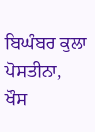ਬਿਘੰਬਰ ਕੁਲਾ ਪੋਸਤੀਨਾ,
ਖੌਸ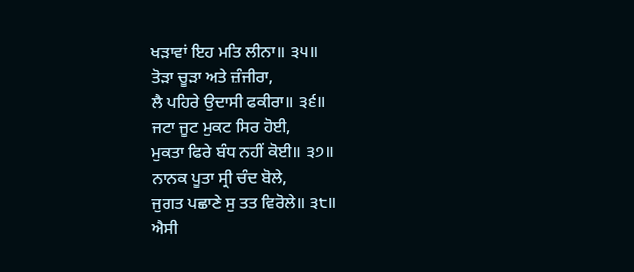ਖੜਾਵਾਂ ਇਹ ਮਤਿ ਲੀਨਾ॥ ੩੫॥
ਤੋੜਾ ਚੂੜਾ ਅਤੇ ਜ਼ੰਜੀਰਾ,
ਲੈ ਪਹਿਰੇ ਉਦਾਸੀ ਫਕੀਰਾ॥ ੩੬॥
ਜਟਾ ਜੂਟ ਮੁਕਟ ਸਿਰ ਹੋਈ,
ਮੁਕਤਾ ਫਿਰੇ ਬੰਧ ਨਹੀਂ ਕੋਈ॥ ੩੭॥
ਨਾਨਕ ਪੂਤਾ ਸ੍ਰੀ ਚੰਦ ਬੋਲੇ,
ਜੁਗਤ ਪਛਾਣੇ ਸੁ ਤਤ ਵਿਰੋਲੇ॥ ੩੮॥
ਐਸੀ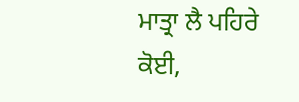ਮਾਤ੍ਰਾ ਲੈ ਪਹਿਰੇ ਕੋਈ,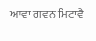ਆਵਾ ਗਵਨ ਮਿਟਾਵੈ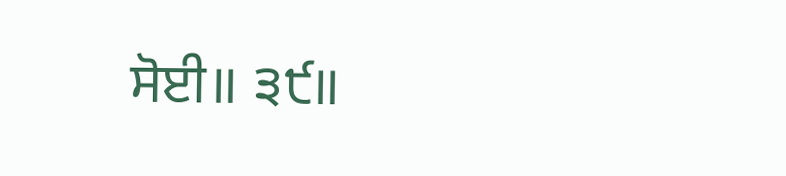ਸੋਈ॥ ੩੯॥